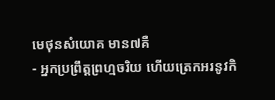មេថុនសំយោគ មាន៧គឺ
- អ្នកប្រព្រឹត្តព្រហ្មចរិយ ហើយត្រេកអរនូវកិ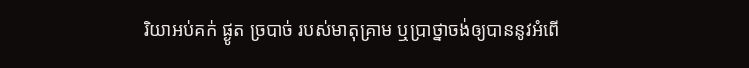រិយាអប់គក់ ផ្ងូត ច្របាច់ របស់មាតុគ្រាម ឬប្រាថ្នាចង់ឲ្យបាននូវអំពើ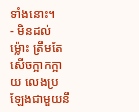ទាំងនោះ។
- មិនដល់ម្ល៉ោះ ត្រឹមតែសើចក្អាកក្អាយ លេងប្រឡែងជាមួយនឹ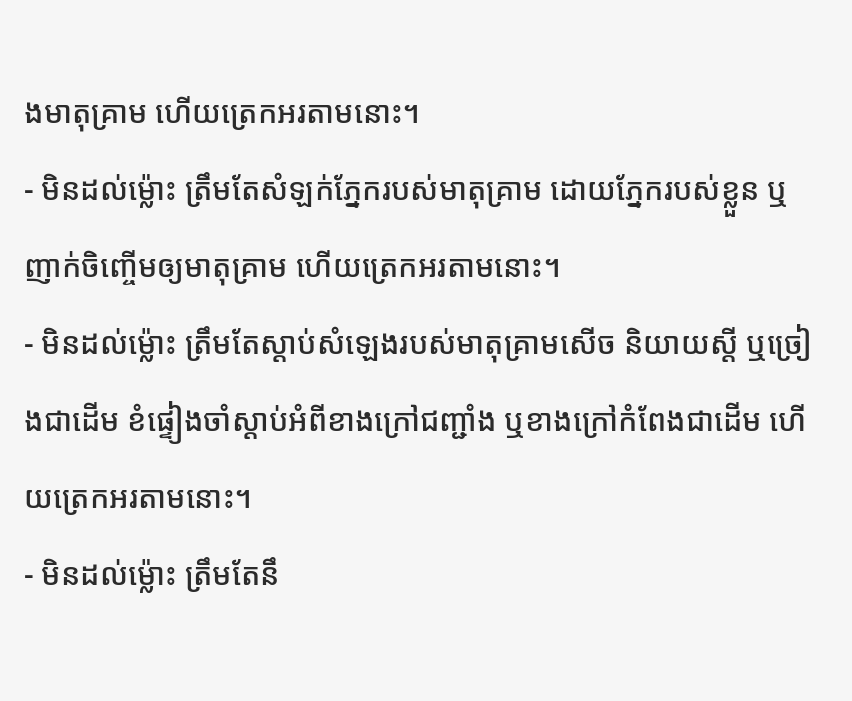ងមាតុគ្រាម ហើយត្រេកអរតាមនោះ។
- មិនដល់ម្ល៉ោះ ត្រឹមតែសំឡក់ភ្នែករបស់មាតុគ្រាម ដោយភ្នែករបស់ខ្លួន ឬញាក់ចិញ្ចើមឲ្យមាតុគ្រាម ហើយត្រេកអរតាមនោះ។
- មិនដល់ម្ល៉ោះ ត្រឹមតែស្តាប់សំឡេងរបស់មាតុគ្រាមសើច និយាយស្តី ឬច្រៀងជាដើម ខំផ្ទៀងចាំស្តាប់អំពីខាងក្រៅជញ្ជាំង ឬខាងក្រៅកំពែងជាដើម ហើយត្រេកអរតាមនោះ។
- មិនដល់ម្ល៉ោះ ត្រឹមតែនឹ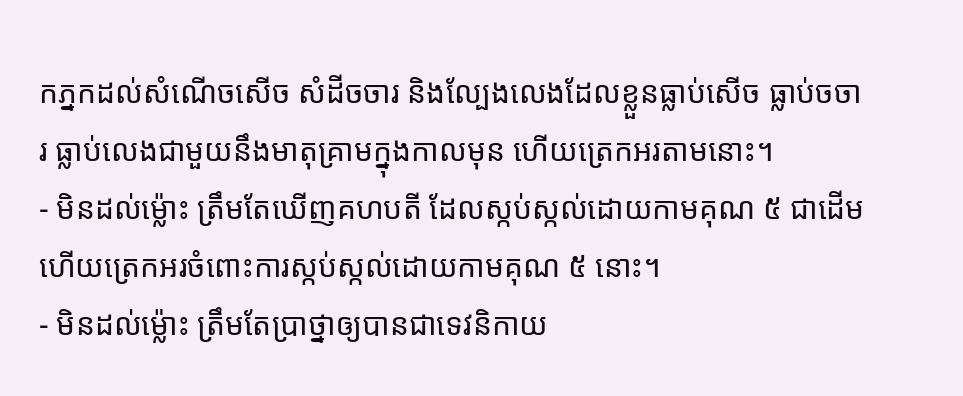កភ្នកដល់សំណើចសើច សំដីចចារ និងល្បែងលេងដែលខ្លួនធ្លាប់សើច ធ្លាប់ចចារ ធ្លាប់លេងជាមួយនឹងមាតុគ្រាមក្នុងកាលមុន ហើយត្រេកអរតាមនោះ។
- មិនដល់ម្ល៉ោះ ត្រឹមតែឃើញគហបតី ដែលស្កប់ស្កល់ដោយកាមគុណ ៥ ជាដើម ហើយត្រេកអរចំពោះការស្កប់ស្កល់ដោយកាមគុណ ៥ នោះ។
- មិនដល់ម្ល៉ោះ ត្រឹមតែប្រាថ្នាឲ្យបានជាទេវនិកាយ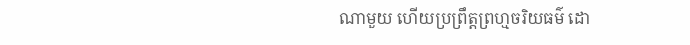ណាមួយ ហើយប្រព្រឹត្តព្រហ្មចរិយធម៌ ដោ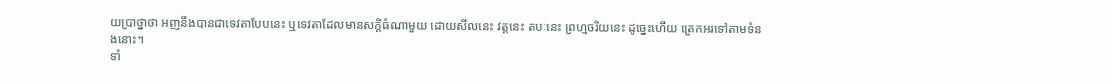យប្រាថ្នាថា អញនឹងបានជាទេវតាបែបនេះ ឬទេវតាដែលមានសក្តិធំណាមួយ ដោយសីលនេះ វត្តនេះ តបៈនេះ ព្រហ្មចរិយនេះ ដូច្នេះហើយ ត្រេកអរទៅតាមទំនងនោះ។
ទាំ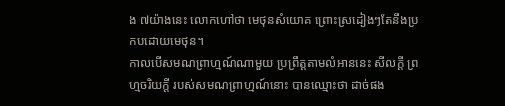ង ៧យ៉ាងនេះ លោកហៅថា មេថុនសំយោគ ព្រោះស្រដៀងៗតែនឹងប្រកបដោយមេថុន។
កាលបើសមណព្រាហ្មណ៍ណាមួយ ប្រព្រឹត្តតាមលំអាននេះ សីលក្តី ព្រហ្មចរិយក្តី របស់សមណព្រាហ្មណ៍នោះ បានឈ្មោះថា ដាច់ផង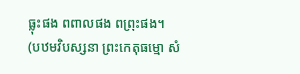ធ្លុះផង ពពាលផង ពព្រុះផង។
(បឋមវិបស្សនា ព្រះកេតុធម្មោ សំ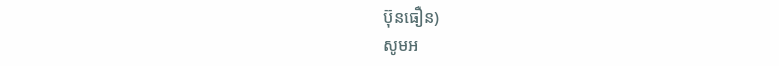ប៊ុនធឿន)
សូមអ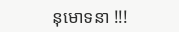នុមោទនា !!!